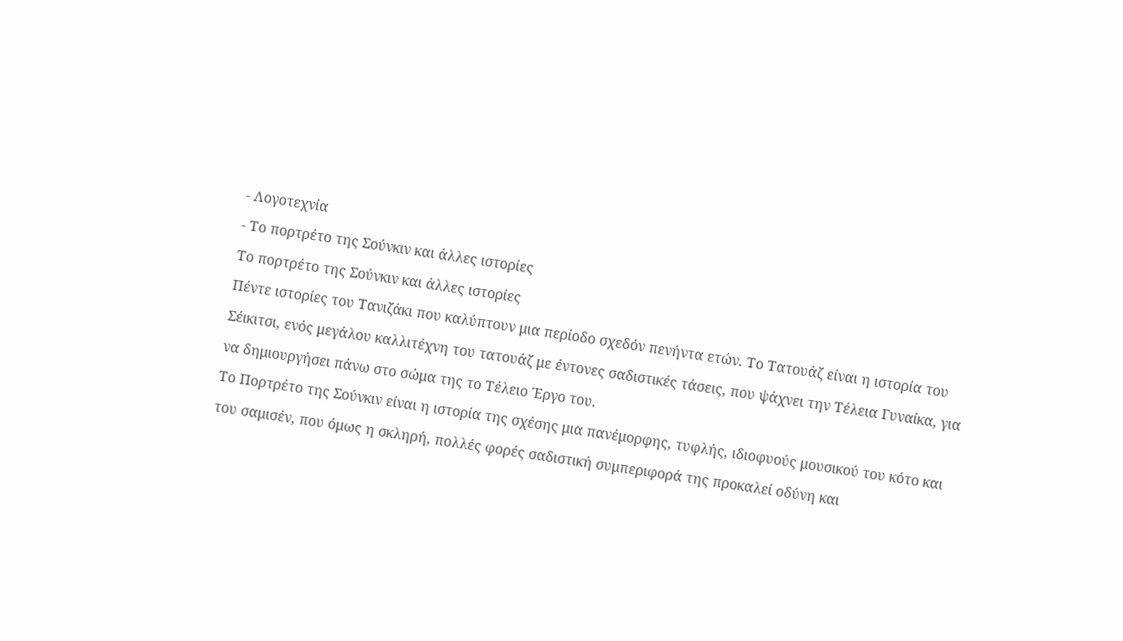- Λογοτεχνία
- Το πορτρέτο της Σούνκιν και άλλες ιστορίες
Το πορτρέτο της Σούνκιν και άλλες ιστορίες
Πέντε ιστορίες του Τανιζάκι που καλύπτουν μια περίοδο σχεδόν πενήντα ετών. Το Τατουάζ είναι η ιστορία του Σέικιτσι, ενός μεγάλου καλλιτέχνη του τατουάζ με έντονες σαδιστικές τάσεις, που ψάχνει την Τέλεια Γυναίκα, για να δημιουργήσει πάνω στο σώμα της το Τέλειο Έργο του.
Το Πορτρέτο της Σούνκιν είναι η ιστορία της σχέσης μια πανέμορφης, τυφλής, ιδιοφυούς μουσικού του κότο και του σαμισέν, που όμως η σκληρή, πολλές φορές σαδιστική συμπεριφορά της προκαλεί οδύνη και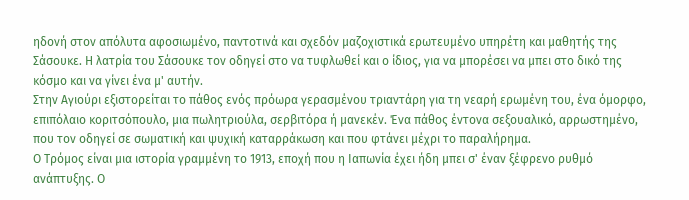ηδονή στον απόλυτα αφοσιωμένο, παντοτινά και σχεδόν μαζοχιστικά ερωτευμένο υπηρέτη και μαθητής της Σάσουκε. Η λατρία του Σάσουκε τον οδηγεί στο να τυφλωθεί και ο ίδιος, για να μπορέσει να μπει στο δικό της κόσμο και να γίνει ένα μ' αυτήν.
Στην Αγιούρι εξιστορείται το πάθος ενός πρόωρα γερασμένου τριαντάρη για τη νεαρή ερωμένη του, ένα όμορφο, επιπόλαιο κοριτσόπουλο, μια πωλητριούλα, σερβιτόρα ή μανεκέν. Ένα πάθος έντονα σεξουαλικό, αρρωστημένο, που τον οδηγεί σε σωματική και ψυχική καταρράκωση και που φτάνει μέχρι το παραλήρημα.
Ο Τρόμος είναι μια ιστορία γραμμένη το 1913, εποχή που η Ιαπωνία έχει ήδη μπει σ' έναν ξέφρενο ρυθμό ανάπτυξης. Ο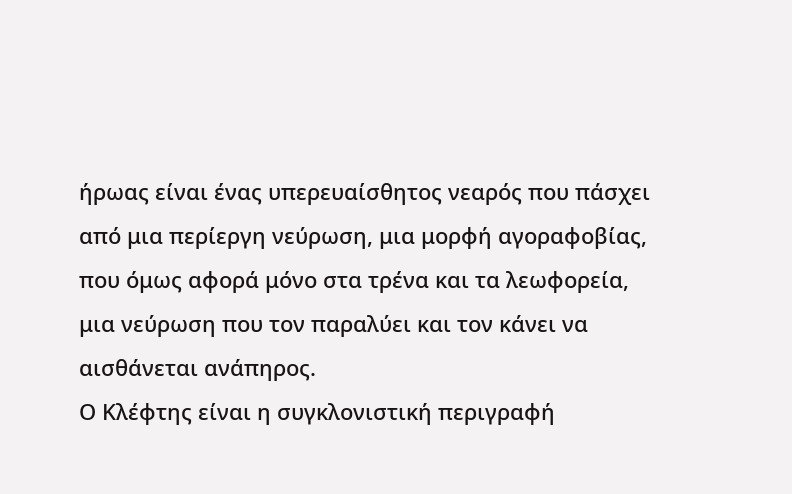ήρωας είναι ένας υπερευαίσθητος νεαρός που πάσχει από μια περίεργη νεύρωση, μια μορφή αγοραφοβίας, που όμως αφορά μόνο στα τρένα και τα λεωφορεία, μια νεύρωση που τον παραλύει και τον κάνει να αισθάνεται ανάπηρος.
Ο Κλέφτης είναι η συγκλονιστική περιγραφή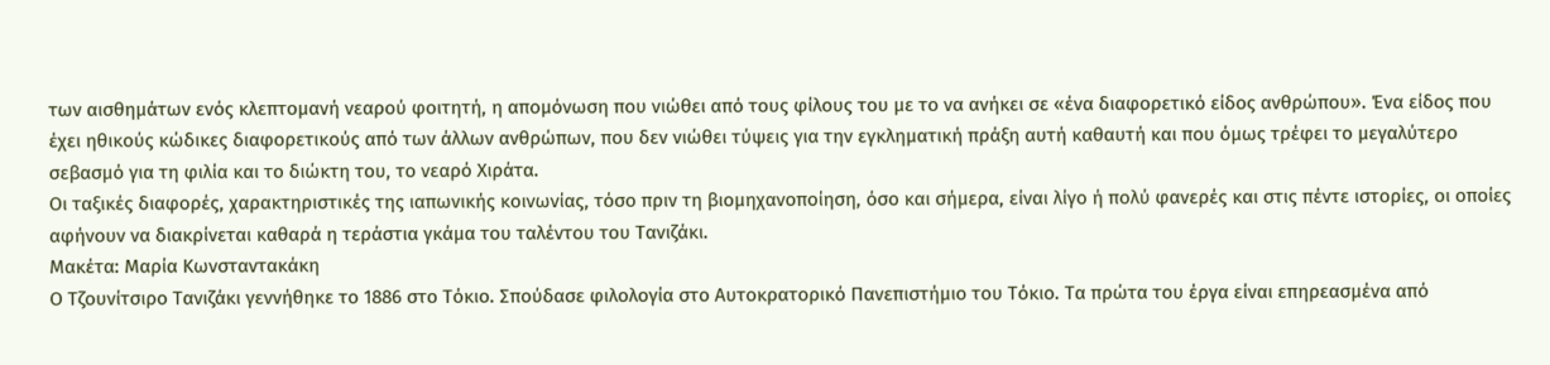των αισθημάτων ενός κλεπτομανή νεαρού φοιτητή, η απομόνωση που νιώθει από τους φίλους του με το να ανήκει σε «ένα διαφορετικό είδος ανθρώπου». Ένα είδος που έχει ηθικούς κώδικες διαφορετικούς από των άλλων ανθρώπων, που δεν νιώθει τύψεις για την εγκληματική πράξη αυτή καθαυτή και που όμως τρέφει το μεγαλύτερο σεβασμό για τη φιλία και το διώκτη του, το νεαρό Χιράτα.
Οι ταξικές διαφορές, χαρακτηριστικές της ιαπωνικής κοινωνίας, τόσο πριν τη βιομηχανοποίηση, όσο και σήμερα, είναι λίγο ή πολύ φανερές και στις πέντε ιστορίες, οι οποίες αφήνουν να διακρίνεται καθαρά η τεράστια γκάμα του ταλέντου του Τανιζάκι.
Μακέτα: Μαρία Κωνσταντακάκη
Ο Τζουνίτσιρο Τανιζάκι γεννήθηκε το 1886 στο Τόκιο. Σπούδασε φιλολογία στο Αυτοκρατορικό Πανεπιστήμιο του Τόκιο. Τα πρώτα του έργα είναι επηρεασμένα από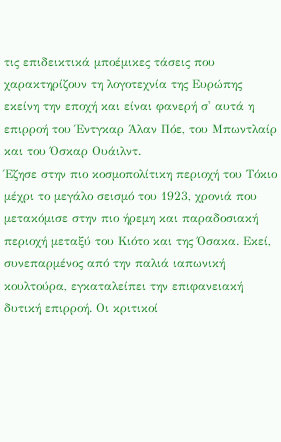τις επιδεικτικά μποέμικες τάσεις που χαρακτηρίζουν τη λογοτεχνία της Ευρώπης εκείνη την εποχή και είναι φανερή σ' αυτά η επιρροή του Έντγκαρ Άλαν Πόε, του Μπωντλαίρ και του Όσκαρ Ουάιλντ.
Έζησε στην πιο κοσμοπολίτικη περιοχή του Τόκιο μέχρι το μεγάλο σεισμό του 1923, χρονιά που μετακόμισε στην πιο ήρεμη και παραδοσιακή περιοχή μεταξύ του Κιότο και της Όσακα. Εκεί, συνεπαρμένος από την παλιά ιαπωνική κουλτούρα, εγκαταλείπει την επιφανειακή δυτική επιρροή. Οι κριτικοί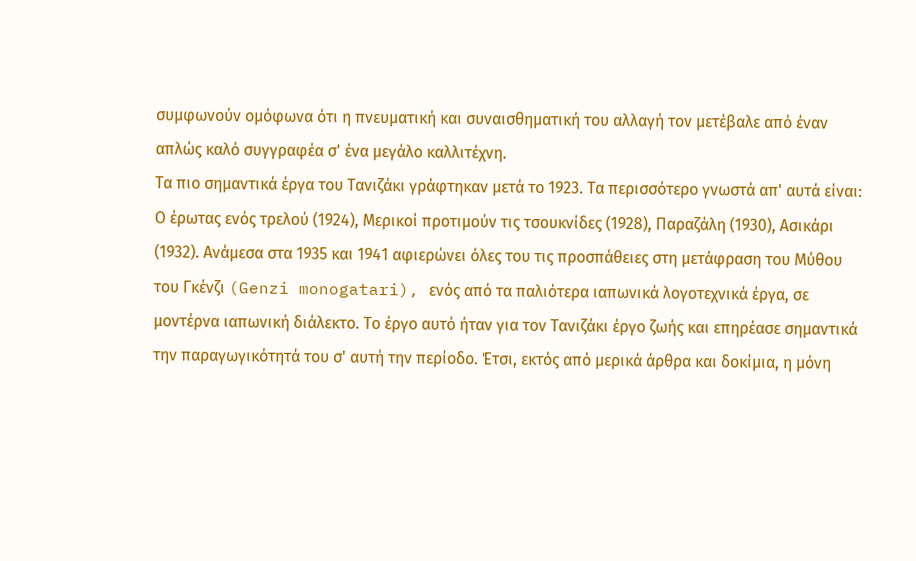συμφωνούν ομόφωνα ότι η πνευματική και συναισθηματική του αλλαγή τον μετέβαλε από έναν απλώς καλό συγγραφέα σ' ένα μεγάλο καλλιτέχνη.
Τα πιο σημαντικά έργα του Τανιζάκι γράφτηκαν μετά το 1923. Τα περισσότερο γνωστά απ' αυτά είναι: Ο έρωτας ενός τρελού (1924), Μερικοί προτιμούν τις τσουκνίδες (1928), Παραζάλη (1930), Ασικάρι (1932). Ανάμεσα στα 1935 και 1941 αφιερώνει όλες του τις προσπάθειες στη μετάφραση του Μύθου του Γκένζι (Genzi monogatari), ενός από τα παλιότερα ιαπωνικά λογοτεχνικά έργα, σε μοντέρνα ιαπωνική διάλεκτο. Το έργο αυτό ήταν για τον Τανιζάκι έργο ζωής και επηρέασε σημαντικά την παραγωγικότητά του σ' αυτή την περίοδο. Έτσι, εκτός από μερικά άρθρα και δοκίμια, η μόνη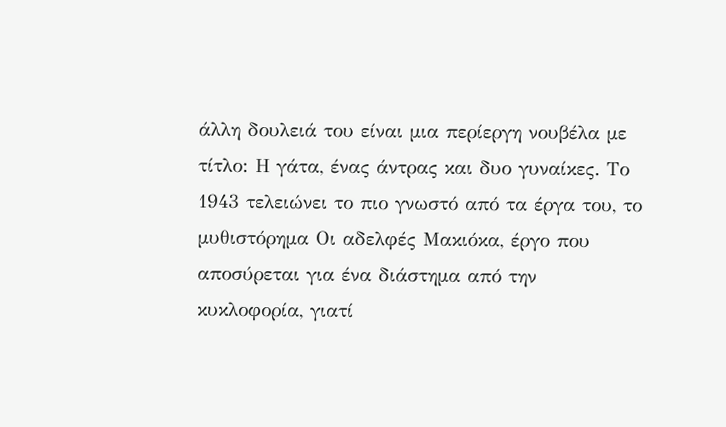άλλη δουλειά του είναι μια περίεργη νουβέλα με τίτλο: Η γάτα, ένας άντρας και δυο γυναίκες. Το 1943 τελειώνει το πιο γνωστό από τα έργα του, το μυθιστόρημα Οι αδελφές Μακιόκα, έργο που αποσύρεται για ένα διάστημα από την κυκλοφορία, γιατί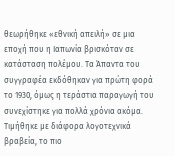θεωρήθηκε «εθνική απειλή» σε μια εποχή που η Ιαπωνία βρισκόταν σε κατάσταση πολέμου. Τα Άπαντα του συγγραφέα εκδόθηκαν για πρώτη φορά το 1930, όμως η τεράστια παραγωγή του συνεχίστηκε για πολλά χρόνια ακόμα. Τιμήθηκε με διάφορα λογοτεχνικά βραβεία, το πιο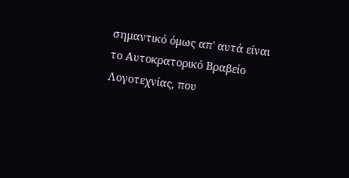σημαντικό όμως απ' αυτά είναι το Αυτοκρατορικό Βραβείο Λογοτεχνίας, που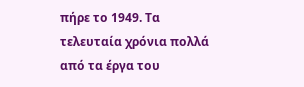πήρε το 1949. Τα τελευταία χρόνια πολλά από τα έργα του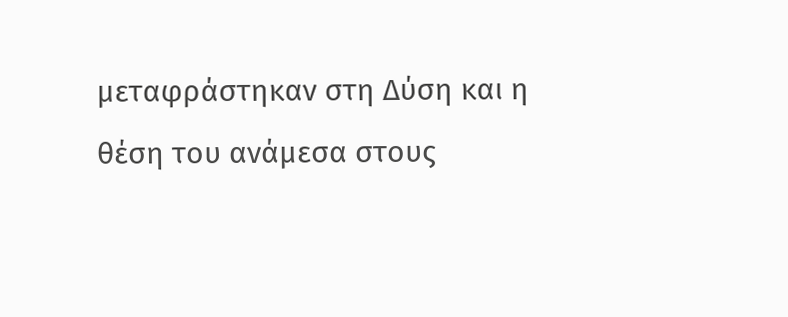μεταφράστηκαν στη Δύση και η θέση του ανάμεσα στους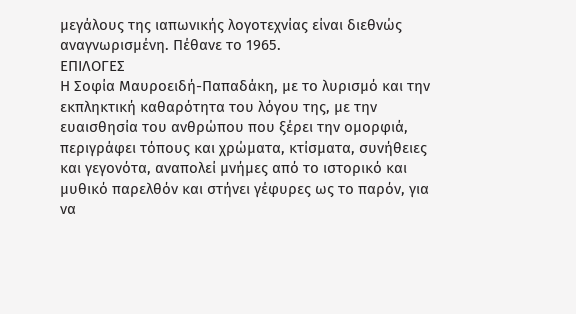μεγάλους της ιαπωνικής λογοτεχνίας είναι διεθνώς αναγνωρισμένη. Πέθανε το 1965.
ΕΠΙΛΟΓΕΣ
Η Σοφία Μαυροειδή-Παπαδάκη, με το λυρισμό και την εκπληκτική καθαρότητα του λόγου της, με την ευαισθησία του ανθρώπου που ξέρει την ομορφιά, περιγράφει τόπους και χρώματα, κτίσματα, συνήθειες και γεγονότα, αναπολεί μνήμες από το ιστορικό και μυθικό παρελθόν και στήνει γέφυρες ως το παρόν, για να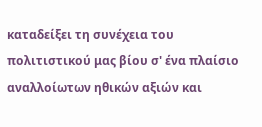καταδείξει τη συνέχεια του πολιτιστικού μας βίου σ' ένα πλαίσιο αναλλοίωτων ηθικών αξιών και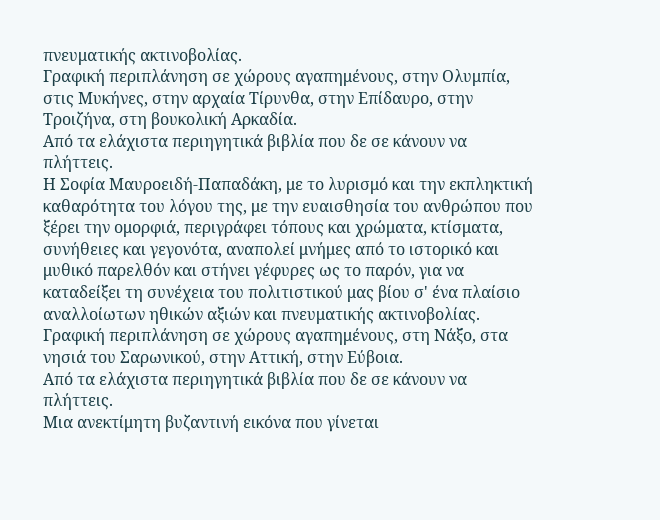πνευματικής ακτινοβολίας.
Γραφική περιπλάνηση σε χώρους αγαπημένους, στην Ολυμπία, στις Μυκήνες, στην αρχαία Τίρυνθα, στην Επίδαυρο, στην Τροιζήνα, στη βουκολική Αρκαδία.
Από τα ελάχιστα περιηγητικά βιβλία που δε σε κάνουν να πλήττεις.
Η Σοφία Μαυροειδή-Παπαδάκη, με το λυρισμό και την εκπληκτική καθαρότητα του λόγου της, με την ευαισθησία του ανθρώπου που ξέρει την ομορφιά, περιγράφει τόπους και χρώματα, κτίσματα, συνήθειες και γεγονότα, αναπολεί μνήμες από το ιστορικό και μυθικό παρελθόν και στήνει γέφυρες ως το παρόν, για να καταδείξει τη συνέχεια του πολιτιστικού μας βίου σ' ένα πλαίσιο αναλλοίωτων ηθικών αξιών και πνευματικής ακτινοβολίας.
Γραφική περιπλάνηση σε χώρους αγαπημένους, στη Νάξο, στα νησιά του Σαρωνικού, στην Αττική, στην Εύβοια.
Από τα ελάχιστα περιηγητικά βιβλία που δε σε κάνουν να πλήττεις.
Μια ανεκτίμητη βυζαντινή εικόνα που γίνεται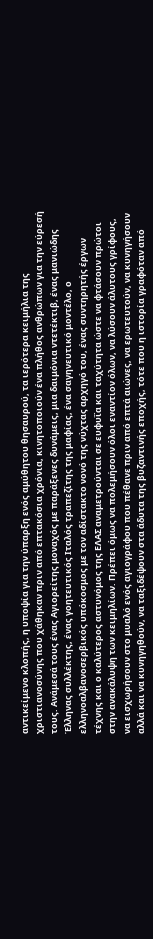αντικείμενο κλοπής, η υποψία για την ύπαρξη ενός αμύθητου θησαυρού, τα ιερότερα κειμήλια της χριστιανοσύνης που χάθηκαν πριν από επτακόσια χρόνια, κινητοποιούν ένα πλήθος ανθρώπων για την εύρεσή τους. Ανάμεσά τους ένας Αγιορείτης μοναχός με παράξενες δυνάμεις, μια δαιμόνια ντετέκτιβ, ένας μανιώδης Έλληνας συλλέκτης, ένας γοητευτικός Ιταλός τραπεζίτης της μαφίας, ένα σαγηνευτικό μοντέλο, ο ελληνοαλβανοσερβικός υπόκοσμος με τον αδίστακτο νονό της νύχτας αρχηγό του, ένας συντηρητής έργων τέχνης και ο καλύτερος αστυνόμος της ΕΛΑΣ αναμετρούνται σε ευφυΐα και ταχύτητα ώστε να φτάσουν πρώτοι στην ανακάλυψη των κειμηλίων. Πρέπει όμως να πολεμήσουν όλοι εναντίον όλων, να λύσουν άλυτους γρίφους, να εισχωρήσουν στο μυαλό ενός αγιογράφου που πέθανε πριν από επτά αιώνες, να ερωτευτούν, να κυνηγήσουν αλλά και να κυνηγηθούν, να ταξιδέψουν στα άδυτα της βυζαντινής εποχής, τότε που η ιστορία γραφόταν από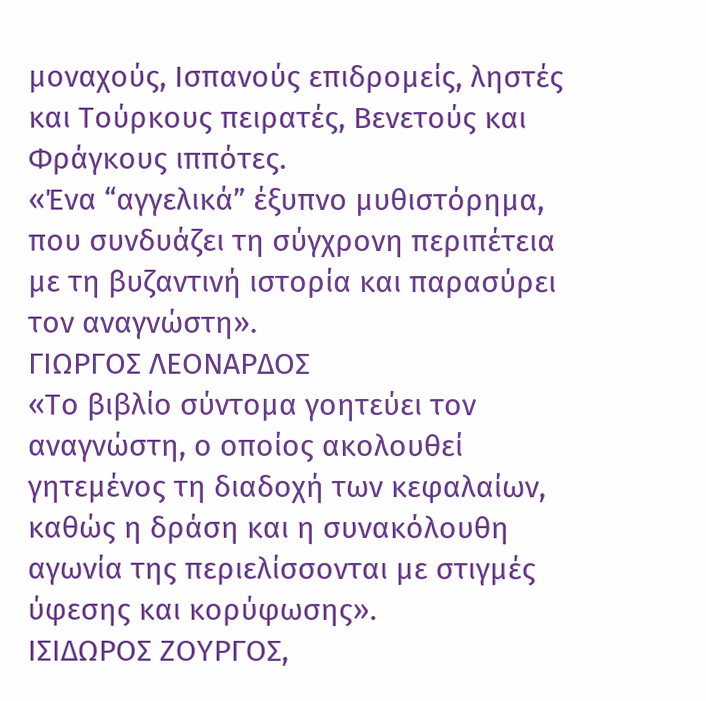μοναχούς, Ισπανούς επιδρομείς, ληστές και Τούρκους πειρατές, Βενετούς και Φράγκους ιππότες.
«Ένα “αγγελικά” έξυπνο μυθιστόρημα, που συνδυάζει τη σύγχρονη περιπέτεια με τη βυζαντινή ιστορία και παρασύρει τον αναγνώστη».
ΓΙΩΡΓΟΣ ΛΕΟΝΑΡΔΟΣ
«Το βιβλίο σύντομα γοητεύει τον αναγνώστη, ο οποίος ακολουθεί γητεμένος τη διαδοχή των κεφαλαίων, καθώς η δράση και η συνακόλουθη αγωνία της περιελίσσονται με στιγμές ύφεσης και κορύφωσης».
ΙΣΙΔΩΡΟΣ ΖΟΥΡΓΟΣ,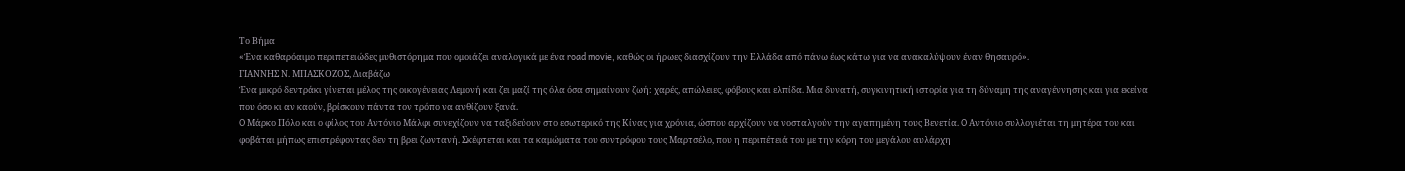Το Βήμα
«Ένα καθαρόαιμο περιπετειώδες μυθιστόρημα που ομοιάζει αναλογικά με ένα road movie, καθώς οι ήρωες διασχίζουν την Ελλάδα από πάνω έως κάτω για να ανακαλύψουν έναν θησαυρό».
ΓΙΑΝΝΗΣ Ν. ΜΠΑΣΚΟΖΟΣ, Διαβάζω
Ένα μικρό δεντράκι γίνεται μέλος της οικογένειας Λεμονή και ζει μαζί της όλα όσα σημαίνουν ζωή: χαρές, απώλειες, φόβους και ελπίδα. Μια δυνατή, συγκινητική ιστορία για τη δύναμη της αναγέννησης και για εκείνα που όσο κι αν καούν, βρίσκουν πάντα τον τρόπο να ανθίζουν ξανά.
O Μάρκο Πόλο και ο φίλος του Αντόνιο Μάλφι συνεχίζουν να ταξιδεύουν στο εσωτερικό της Κίνας για χρόνια, ώσπου αρχίζουν να νοσταλγούν την αγαπημένη τους Βενετία. O Αντόνιο συλλογιέται τη μητέρα του και φοβάται μήπως επιστρέφοντας δεν τη βρει ζωντανή. Σκέφτεται και τα καμώματα του συντρόφου τους Μαρτσέλο, που η περιπέτειά του με την κόρη του μεγάλου αυλάρχη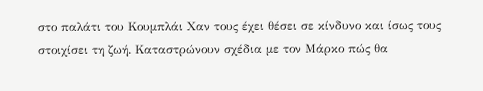στο παλάτι του Κουμπλάι Χαν τους έχει θέσει σε κίνδυνο και ίσως τους στοιχίσει τη ζωή. Καταστρώνουν σχέδια με τον Μάρκο πώς θα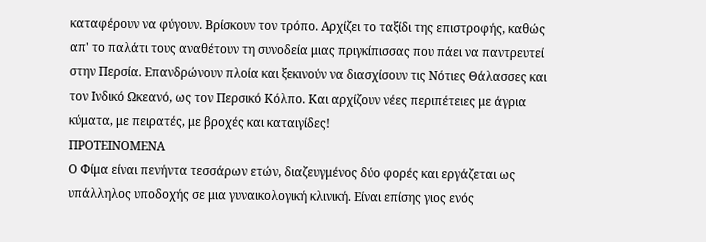καταφέρουν να φύγουν. Βρίσκουν τον τρόπο. Αρχίζει το ταξίδι της επιστροφής, καθώς απ' το παλάτι τους αναθέτουν τη συνοδεία μιας πριγκίπισσας που πάει να παντρευτεί στην Περσία. Επανδρώνουν πλοία και ξεκινούν να διασχίσουν τις Νότιες Θάλασσες και τον Ινδικό Ωκεανό, ως τον Περσικό Κόλπο. Και αρχίζουν νέες περιπέτειες με άγρια κύματα, με πειρατές, με βροχές και καταιγίδες!
ΠΡΟΤΕΙΝΟΜΕΝΑ
Ο Φίμα είναι πενήντα τεσσάρων ετών, διαζευγμένος δύο φορές και εργάζεται ως υπάλληλος υποδοχής σε μια γυναικολογική κλινική. Είναι επίσης γιος ενός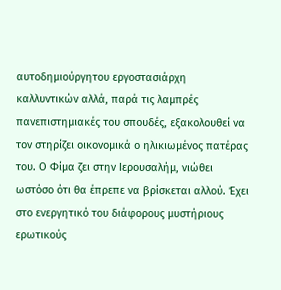αυτοδημιούργητου εργοστασιάρχη καλλυντικών αλλά, παρά τις λαμπρές πανεπιστημιακές του σπουδές, εξακολουθεί να τον στηρίζει οικονομικά ο ηλικιωμένος πατέρας του. Ο Φίμα ζει στην Ιερουσαλήμ, νιώθει ωστόσο ότι θα έπρεπε να βρίσκεται αλλού. Έχει στο ενεργητικό του διάφορους μυστήριους ερωτικούς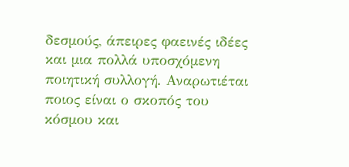δεσμούς, άπειρες φαεινές ιδέες και μια πολλά υποσχόμενη ποιητική συλλογή. Αναρωτιέται ποιος είναι ο σκοπός του κόσμου και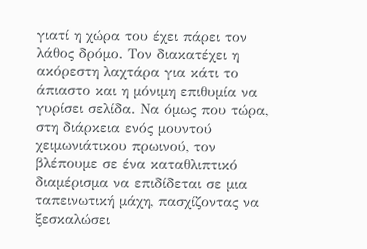γιατί η χώρα του έχει πάρει τον λάθος δρόμο. Τον διακατέχει η ακόρεστη λαχτάρα για κάτι το άπιαστο και η μόνιμη επιθυμία να γυρίσει σελίδα. Να όμως που τώρα, στη διάρκεια ενός μουντού χειμωνιάτικου πρωινού, τον βλέπουμε σε ένα καταθλιπτικό διαμέρισμα να επιδίδεται σε μια ταπεινωτική μάχη, πασχίζοντας να ξεσκαλώσει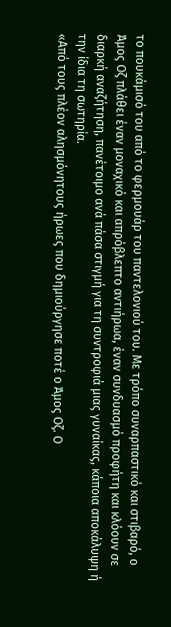το πουκάμισό του από το φερμουάρ του παντελονιού του. Με τρόπο συναρπαστικό και στιβαρό, ο Άμος Οζ πλάθει έναν μοναχικό και απρόβλεπτο αντιήρωα, έναν συνδυασμό προφήτη και κλόουν σε διαρκή αναζήτηση, πανέτοιμο ανά πάσα στιγμή για τη συντροφιά μιας γυναίκας, κάποια αποκάλυψη ή την ίδια τη σωτηρία.
«Από τους πλέον αλησμόνητους ήρωες που δημιούργησε ποτέ ο Άμος Οζ. Ο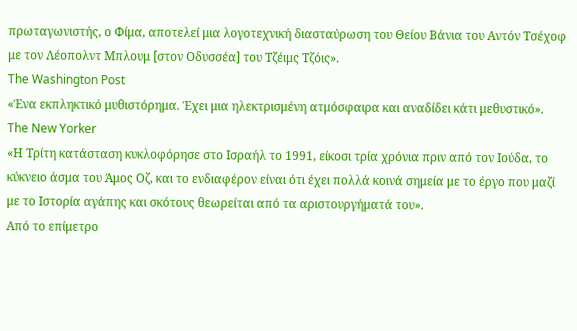πρωταγωνιστής, ο Φίμα, αποτελεί μια λογοτεχνική διασταύρωση του Θείου Βάνια του Αντόν Τσέχοφ με τον Λέοπολντ Μπλουμ [στον Οδυσσέα] του Τζέιμς Τζόις».
The Washington Post
«Ένα εκπληκτικό μυθιστόρημα. Έχει μια ηλεκτρισμένη ατμόσφαιρα και αναδίδει κάτι μεθυστικό».
The New Yorker
«Η Τρίτη κατάσταση κυκλοφόρησε στο Ισραήλ το 1991, είκοσι τρία χρόνια πριν από τον Ιούδα, το κύκνειο άσμα του Άμος Οζ, και το ενδιαφέρον είναι ότι έχει πολλά κοινά σημεία με το έργο που μαζί με το Ιστορία αγάπης και σκότους θεωρείται από τα αριστουργήματά του».
Από το επίμετρο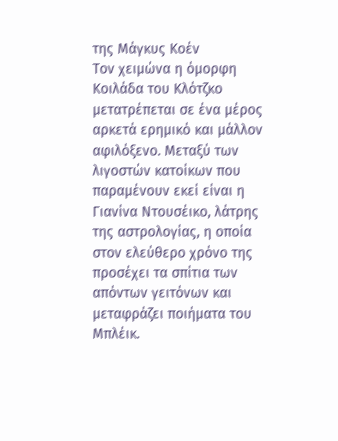της Μάγκυς Κοέν
Τον χειμώνα η όμορφη Κοιλάδα του Κλότζκο μετατρέπεται σε ένα μέρος αρκετά ερημικό και μάλλον αφιλόξενο. Μεταξύ των λιγοστών κατοίκων που παραμένουν εκεί είναι η Γιανίνα Ντουσέικο, λάτρης της αστρολογίας, η οποία στον ελεύθερο χρόνο της προσέχει τα σπίτια των απόντων γειτόνων και μεταφράζει ποιήματα του Μπλέικ.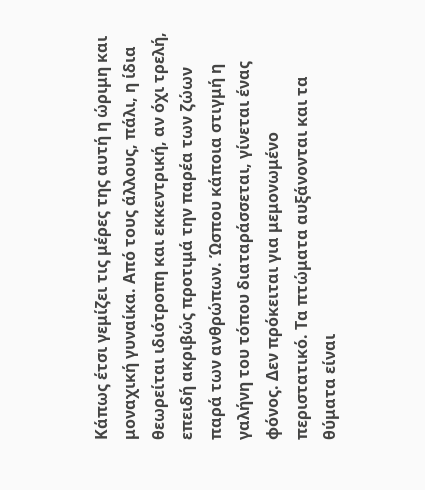Κάπως έτσι γεμίζει τις μέρες της αυτή η ώριμη και μοναχική γυναίκα. Από τους άλλους, πάλι, η ίδια θεωρείται ιδιότροπη και εκκεντρική, αν όχι τρελή, επειδή ακριβώς προτιμά την παρέα των ζώων παρά των ανθρώπων. Ώσπου κάποια στιγμή η γαλήνη του τόπου διαταράσσεται, γίνεται ένας
φόνος. Δεν πρόκειται για μεμονωμένο περιστατικό. Τα πτώματα αυξάνονται και τα θύματα είναι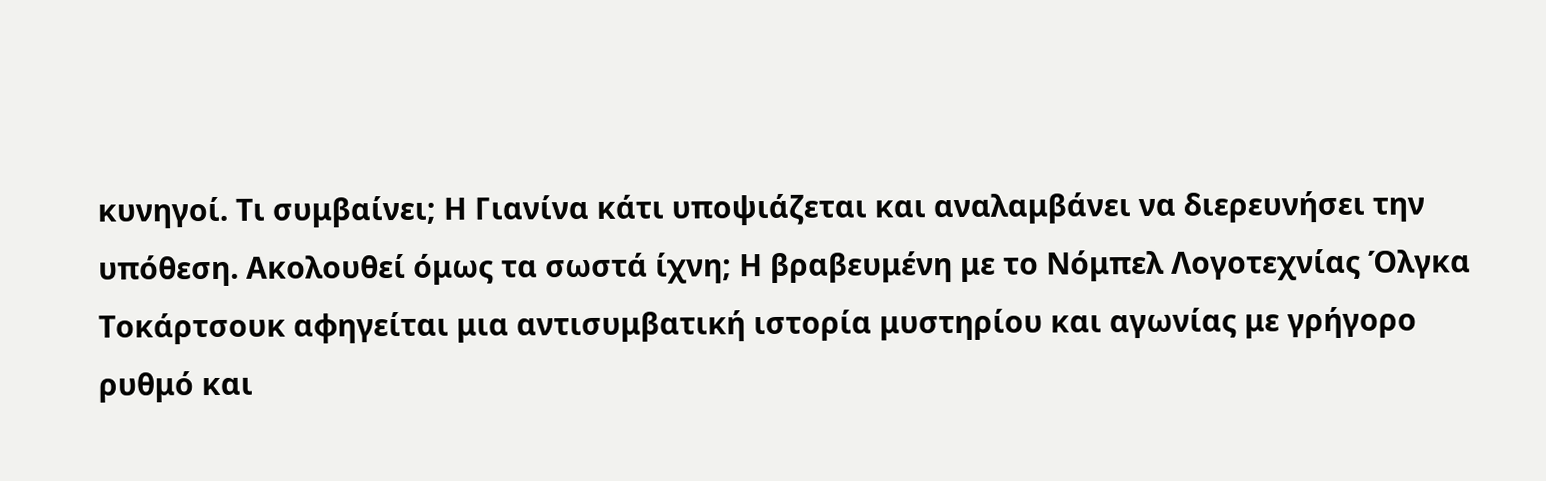κυνηγοί. Τι συμβαίνει; Η Γιανίνα κάτι υποψιάζεται και αναλαμβάνει να διερευνήσει την υπόθεση. Ακολουθεί όμως τα σωστά ίχνη; Η βραβευμένη με το Νόμπελ Λογοτεχνίας Όλγκα Τοκάρτσουκ αφηγείται μια αντισυμβατική ιστορία μυστηρίου και αγωνίας με γρήγορο ρυθμό και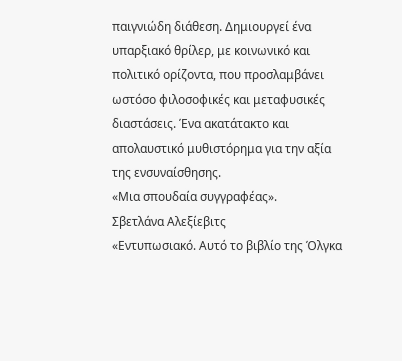παιγνιώδη διάθεση. Δημιουργεί ένα υπαρξιακό θρίλερ, με κοινωνικό και πολιτικό ορίζοντα, που προσλαμβάνει ωστόσο φιλοσοφικές και μεταφυσικές διαστάσεις. Ένα ακατάτακτο και απολαυστικό μυθιστόρημα για την αξία της ενσυναίσθησης.
«Μια σπουδαία συγγραφέας».
Σβετλάνα Αλεξίεβιτς
«Εντυπωσιακό. Αυτό το βιβλίο της Όλγκα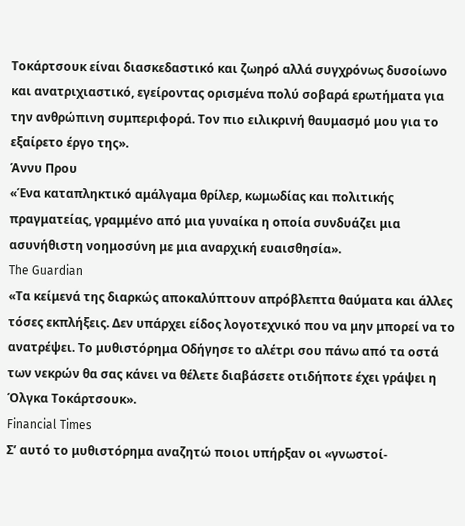Τοκάρτσουκ είναι διασκεδαστικό και ζωηρό αλλά συγχρόνως δυσοίωνο και ανατριχιαστικό, εγείροντας ορισμένα πολύ σοβαρά ερωτήματα για την ανθρώπινη συμπεριφορά. Τον πιο ειλικρινή θαυμασμό μου για το εξαίρετο έργο της».
Άννυ Πρου
«Ένα καταπληκτικό αμάλγαμα θρίλερ, κωμωδίας και πολιτικής πραγματείας, γραμμένο από μια γυναίκα η οποία συνδυάζει μια ασυνήθιστη νοημοσύνη με μια αναρχική ευαισθησία».
The Guardian
«Τα κείμενά της διαρκώς αποκαλύπτουν απρόβλεπτα θαύματα και άλλες τόσες εκπλήξεις. Δεν υπάρχει είδος λογοτεχνικό που να μην μπορεί να το ανατρέψει. Το μυθιστόρημα Οδήγησε το αλέτρι σου πάνω από τα οστά των νεκρών θα σας κάνει να θέλετε διαβάσετε οτιδήποτε έχει γράψει η Όλγκα Τοκάρτσουκ».
Financial Times
Σ’ αυτό το μυθιστόρημα αναζητώ ποιοι υπήρξαν οι «γνωστοί-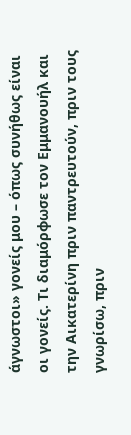άγνωστοι» γονείς μου – όπως συνήθως είναι οι γονείς. Τι διαμόρφωσε τον Εμμανουήλ και την Αικατερίνη πριν παντρευτούν, πριν τους γνωρίσω, πριν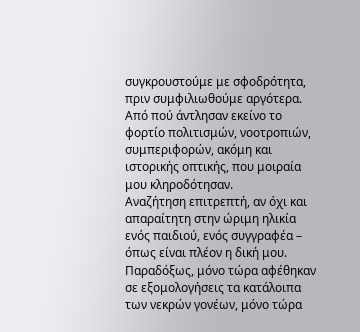συγκρουστούμε με σφοδρότητα, πριν συμφιλιωθούμε αργότερα. Από πού άντλησαν εκείνο το φορτίο πολιτισμών, νοοτροπιών, συμπεριφορών, ακόμη και ιστορικής οπτικής, που μοιραία μου κληροδότησαν.
Αναζήτηση επιτρεπτή, αν όχι και απαραίτητη στην ώριμη ηλικία ενός παιδιού, ενός συγγραφέα – όπως είναι πλέον η δική μου. Παραδόξως, μόνο τώρα αφέθηκαν σε εξομολογήσεις τα κατάλοιπα των νεκρών γονέων, μόνο τώρα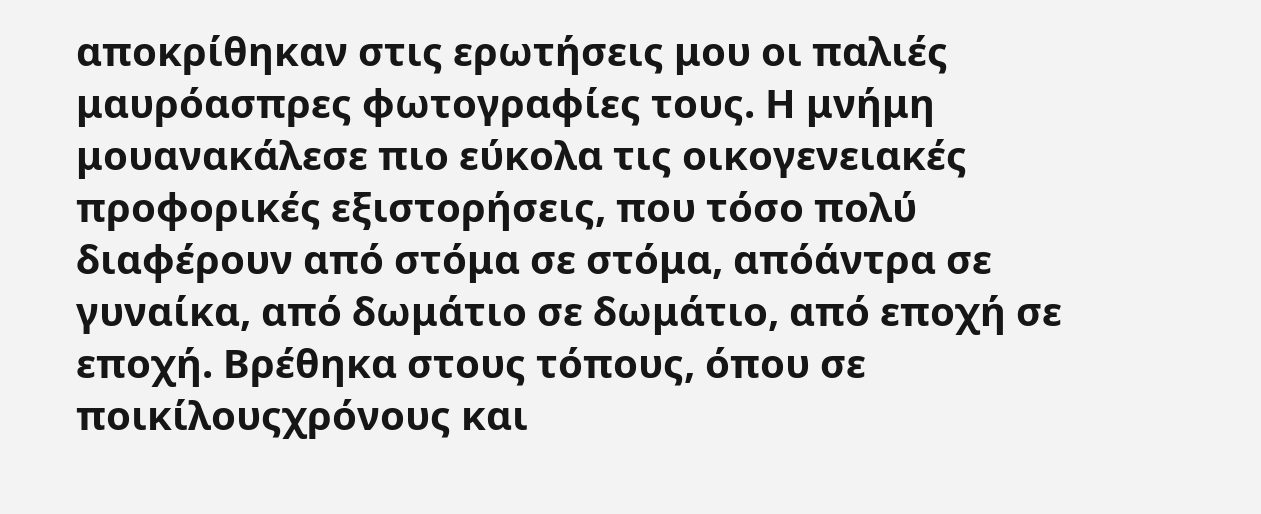αποκρίθηκαν στις ερωτήσεις μου οι παλιές μαυρόασπρες φωτογραφίες τους. Η μνήμη μουανακάλεσε πιο εύκολα τις οικογενειακές προφορικές εξιστορήσεις, που τόσο πολύ διαφέρουν από στόμα σε στόμα, απόάντρα σε γυναίκα, από δωμάτιο σε δωμάτιο, από εποχή σε εποχή. Βρέθηκα στους τόπους, όπου σε ποικίλουςχρόνους και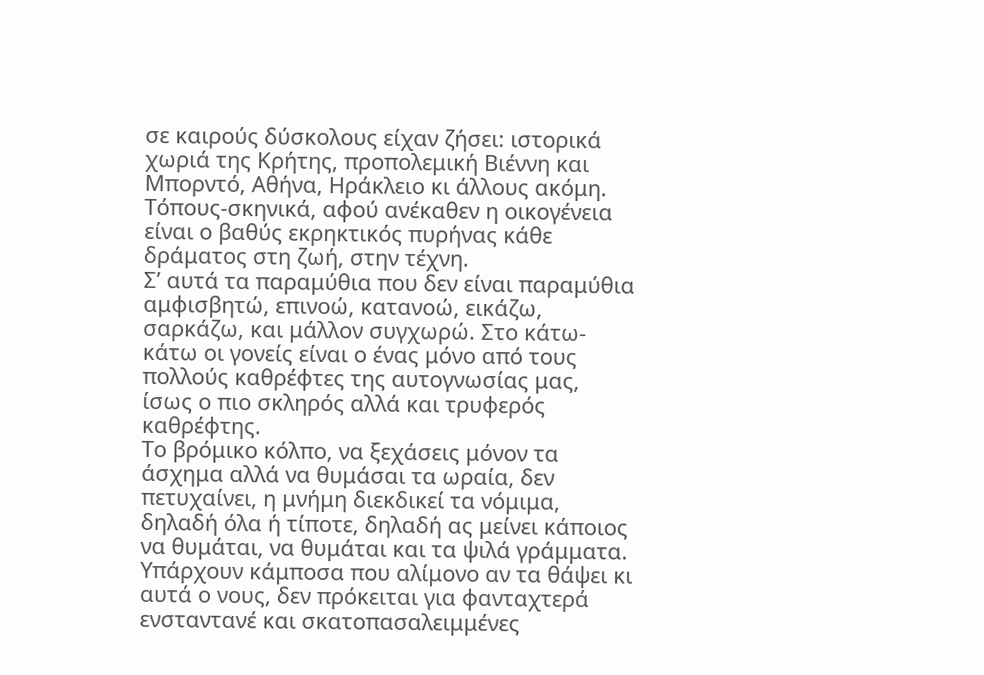σε καιρούς δύσκολους είχαν ζήσει: ιστορικά χωριά της Κρήτης, προπολεμική Βιέννη και Μπορντό, Αθήνα, Ηράκλειο κι άλλους ακόμη. Τόπους-σκηνικά, αφού ανέκαθεν η οικογένεια είναι ο βαθύς εκρηκτικός πυρήνας κάθε δράματος στη ζωή, στην τέχνη.
Σ’ αυτά τα παραμύθια που δεν είναι παραμύθια αμφισβητώ, επινοώ, κατανοώ, εικάζω, σαρκάζω, και μάλλον συγχωρώ. Στο κάτω-κάτω οι γονείς είναι ο ένας μόνο από τους πολλούς καθρέφτες της αυτογνωσίας μας, ίσως ο πιο σκληρός αλλά και τρυφερός καθρέφτης.
Το βρόμικο κόλπο, να ξεχάσεις μόνον τα άσχημα αλλά να θυμάσαι τα ωραία, δεν πετυχαίνει, η μνήμη διεκδικεί τα νόμιμα, δηλαδή όλα ή τίποτε, δηλαδή ας μείνει κάποιος να θυμάται, να θυμάται και τα ψιλά γράμματα. Υπάρχουν κάμποσα που αλίμονο αν τα θάψει κι αυτά ο νους, δεν πρόκειται για φανταχτερά ενσταντανέ και σκατοπασαλειμμένες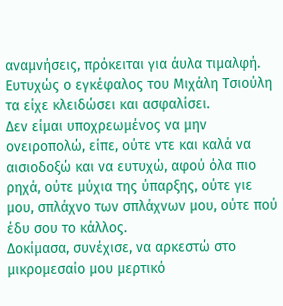αναμνήσεις, πρόκειται για άυλα τιμαλφή. Ευτυχώς ο εγκέφαλος του Μιχάλη Τσιούλη τα είχε κλειδώσει και ασφαλίσει.
Δεν είμαι υποχρεωμένος να μην ονειροπολώ, είπε, ούτε ντε και καλά να αισιοδοξώ και να ευτυχώ, αφού όλα πιο ρηχά, ούτε μύχια της ύπαρξης, ούτε γιε μου, σπλάχνο των σπλάχνων μου, ούτε πού έδυ σου το κάλλος.
Δοκίμασα, συνέχισε, να αρκεστώ στο μικρομεσαίο μου μερτικό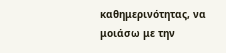καθημερινότητας, να μοιάσω με την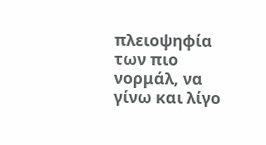πλειοψηφία των πιο νορμάλ, να γίνω και λίγο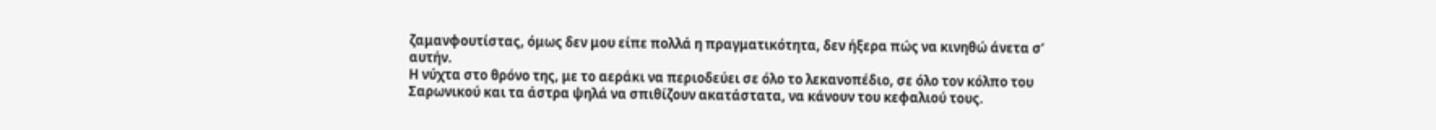ζαμανφουτίστας, όμως δεν μου είπε πολλά η πραγματικότητα, δεν ήξερα πώς να κινηθώ άνετα σ’ αυτήν.
Η νύχτα στο θρόνο της, με το αεράκι να περιοδεύει σε όλο το λεκανοπέδιο, σε όλο τον κόλπο του Σαρωνικού και τα άστρα ψηλά να σπιθίζουν ακατάστατα, να κάνουν του κεφαλιού τους.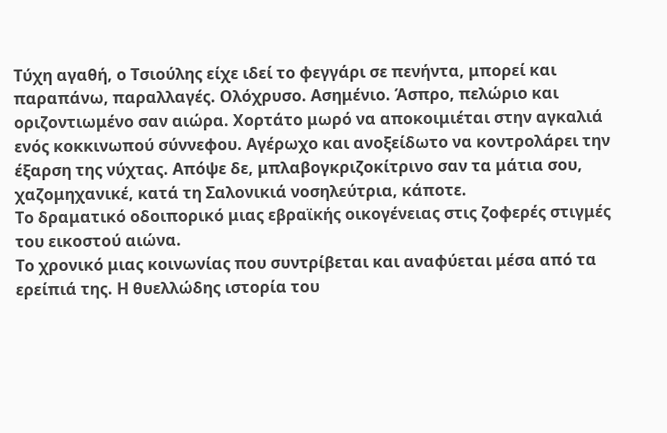Τύχη αγαθή, ο Τσιούλης είχε ιδεί το φεγγάρι σε πενήντα, μπορεί και παραπάνω, παραλλαγές. Ολόχρυσο. Ασημένιο. Άσπρο, πελώριο και οριζοντιωμένο σαν αιώρα. Χορτάτο μωρό να αποκοιμιέται στην αγκαλιά ενός κοκκινωπού σύννεφου. Αγέρωχο και ανοξείδωτο να κοντρολάρει την έξαρση της νύχτας. Απόψε δε, μπλαβογκριζοκίτρινο σαν τα μάτια σου, χαζομηχανικέ, κατά τη Σαλονικιά νοσηλεύτρια, κάποτε.
Το δραματικό οδοιπορικό μιας εβραϊκής οικογένειας στις ζοφερές στιγμές του εικοστού αιώνα.
Το χρονικό μιας κοινωνίας που συντρίβεται και αναφύεται μέσα από τα ερείπιά της. Η θυελλώδης ιστορία του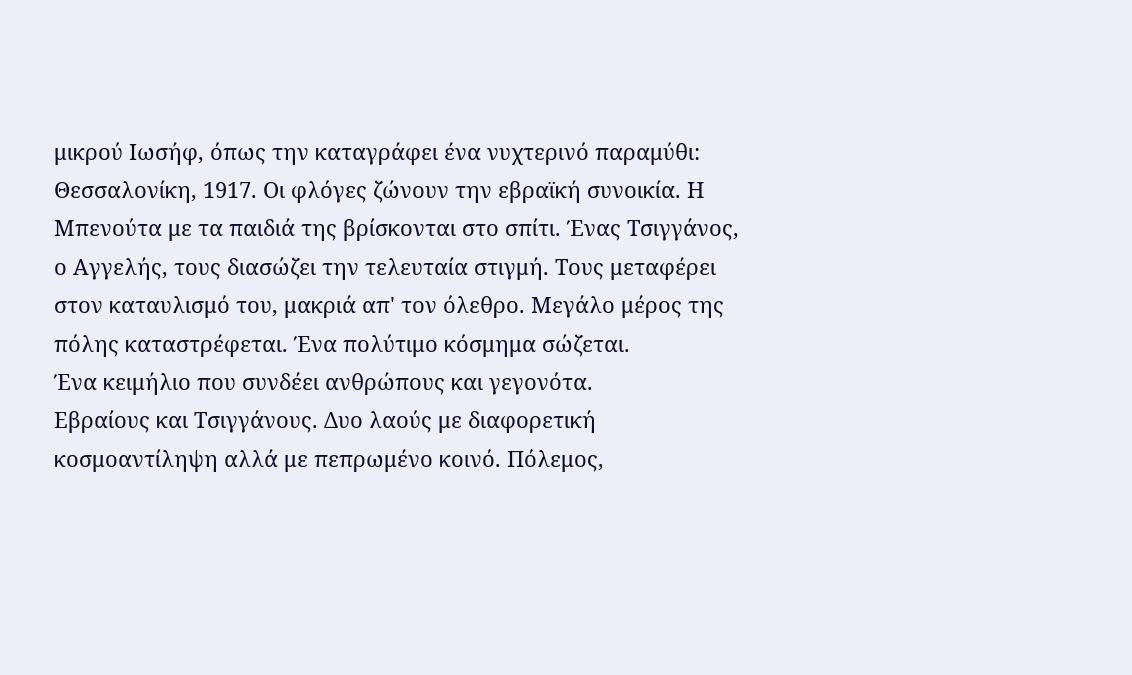μικρού Ιωσήφ, όπως την καταγράφει ένα νυχτερινό παραμύθι: Θεσσαλονίκη, 1917. Οι φλόγες ζώνουν την εβραϊκή συνοικία. Η Μπενούτα με τα παιδιά της βρίσκονται στο σπίτι. Ένας Τσιγγάνος, ο Αγγελής, τους διασώζει την τελευταία στιγμή. Τους μεταφέρει στον καταυλισμό του, μακριά απ' τον όλεθρο. Μεγάλο μέρος της πόλης καταστρέφεται. Ένα πολύτιμο κόσμημα σώζεται.
Ένα κειμήλιο που συνδέει ανθρώπους και γεγονότα.
Εβραίους και Τσιγγάνους. Δυο λαούς με διαφορετική κοσμοαντίληψη αλλά με πεπρωμένο κοινό. Πόλεμος,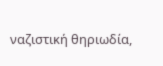ναζιστική θηριωδία,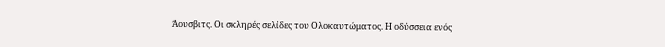Άουσβιτς. Οι σκληρές σελίδες του Ολοκαυτώματος. Η οδύσσεια ενός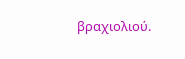βραχιολιού.